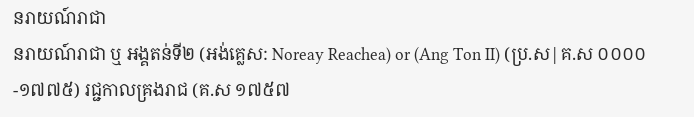នរាយណ៍រាជា
នរាយណ៍រាជា ឬ អង្គតន់ទី២ (អង់គ្លេស: Noreay Reachea) or (Ang Ton II) (ប្រ.ស|គ.ស ០០០០-១៧៧៥) រជ្ជកាលគ្រងរាជ (គ.ស ១៧៥៧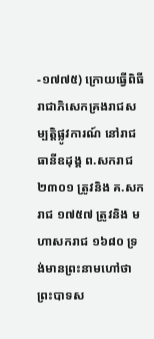-១៧៧៥) ក្រោយធ្វើពិធីរាជាភិសេកគ្រងរាជសម្បត្តិផ្លូវការណ៍ នៅរាជធានីឧដុង្គ ព.សករាជ ២៣០១ ត្រូវនិង គ.សករាជ ១៧៥៧ ត្រូវនិង មហាសករាជ ១៦៨០ ទ្រង់មានព្រះនាមហៅថា ព្រះបាទស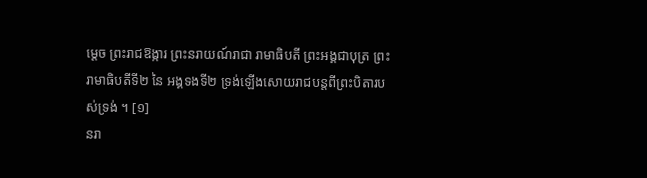ម្ដេច ព្រះរាជឱង្ការ ព្រះនរាយណ៍រាជា រាមាធិបតី ព្រះអង្គជាបុត្រ ព្រះរាមាធិបតីទី២ នៃ អង្គទងទី២ ទ្រង់ឡើងសោយរាជបន្តពីព្រះបិតារបស់ទ្រង់ ។ [១]
នរា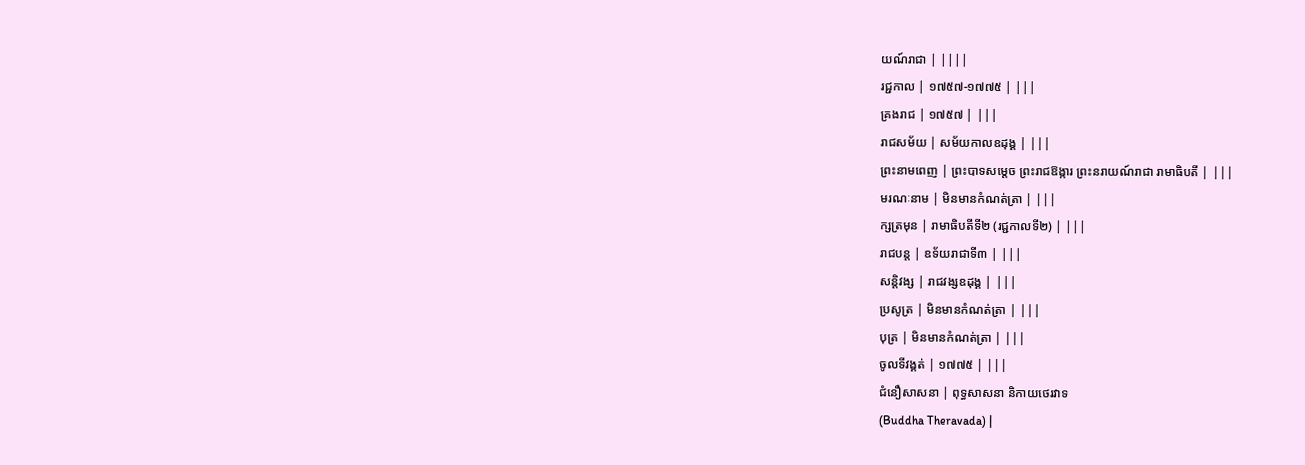យណ៍រាជា | ||||
រជ្ជកាល | ១៧៥៧-១៧៧៥ | |||
គ្រងរាជ | ១៧៥៧ | |||
រាជសម័យ | សម័យកាលឧដុង្គ | |||
ព្រះនាមពេញ | ព្រះបាទសម្ដេច ព្រះរាជឱង្ការ ព្រះនរាយណ៍រាជា រាមាធិបតី | |||
មរណៈនាម | មិនមានកំណត់ត្រា | |||
ក្សត្រមុន | រាមាធិបតីទី២ (រជ្ជកាលទី២) | |||
រាជបន្ត | ឧទ័យរាជាទី៣ | |||
សន្តិវង្ស | រាជវង្សឧដុង្គ | |||
ប្រសូត្រ | មិនមានកំណត់ត្រា | |||
បុត្រ | មិនមានកំណត់ត្រា | |||
ចូលទីវង្គត់ | ១៧៧៥ | |||
ជំនឿសាសនា | ពុទ្ធសាសនា និកាយថេរវាទ
(Buddha Theravada) |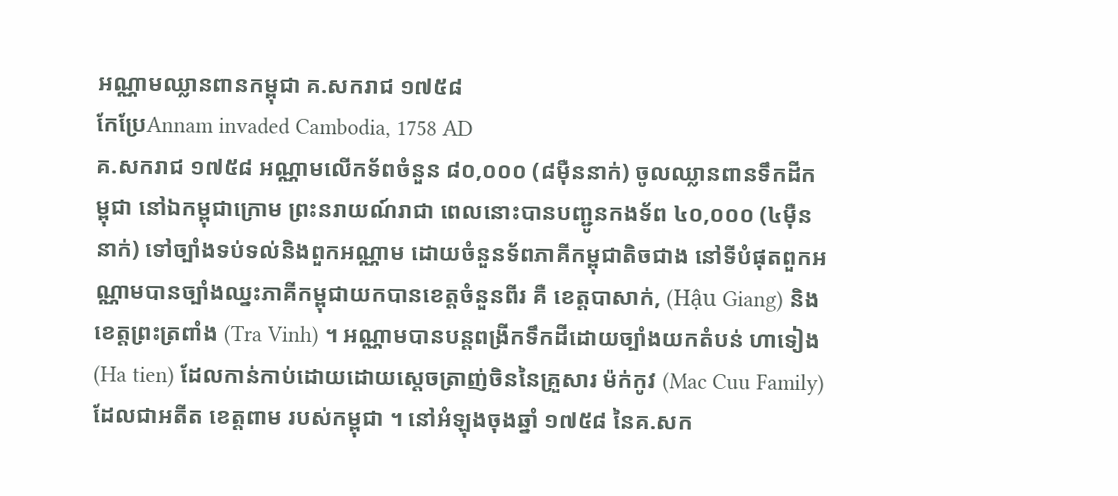អណ្ណាមឈ្លានពានកម្ពុជា គ.សករាជ ១៧៥៨
កែប្រែAnnam invaded Cambodia, 1758 AD
គ.សករាជ ១៧៥៨ អណ្ណាមលើកទ័ពចំនួន ៨០,០០០ (៨មុឺននាក់) ចូលឈ្លានពានទឹកដីកម្ពុជា នៅឯកម្ពុជាក្រោម ព្រះនរាយណ៍រាជា ពេលនោះបានបញ្ជូនកងទ័ព ៤០,០០០ (៤មុឺននាក់) ទៅច្បាំងទប់ទល់និងពួកអណ្ណាម ដោយចំនួនទ័ពភាគីកម្ពុជាតិចជាង នៅទីបំផុតពួកអណ្ណាមបានច្បាំងឈ្នះភាគីកម្ពុជាយកបានខេត្តចំនួនពីរ គឺ ខេត្តបាសាក់, (Hậu Giang) និង ខេត្តព្រះត្រពាំង (Tra Vinh) ។ អណ្ណាមបានបន្តពង្រីកទឹកដីដោយច្បាំងយកតំបន់ ហាទៀង (Ha tien) ដែលកាន់កាប់ដោយដោយស្ដេចត្រាញ់ចិននៃគ្រួសារ ម៉ក់កូវ (Mac Cuu Family) ដែលជាអតីត ខេត្តពាម របស់កម្ពុជា ។ នៅអំឡុងចុងឆ្នាំ ១៧៥៨ នៃគ.សក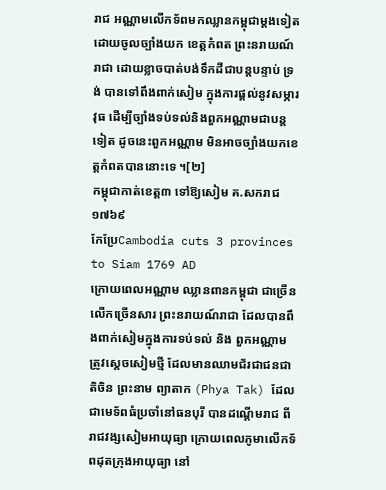រាជ អណ្ណាមលើកទ័ពមកឈ្លានកម្ពុជាម្ដងទៀត ដោយចូលច្បាំងយក ខេត្តកំពត ព្រះនរាយណ៍រាជា ដោយខ្លាចបាត់បង់ទឹកដីជាបន្តបន្ទាប់ ទ្រង់ បានទៅពឹងពាក់សៀម ក្នុងការផ្ដល់នូវសម្ភារវុធ ដើម្បីច្បាំងទប់ទល់និងពួកអណ្ណាមជាបន្តទៀត ដូចនេះពួកអណ្ណាម មិនអាចច្បាំងយកខេត្តកំពតបាននោះទេ ។[២]
កម្ពុជាកាត់ខេត្ត៣ ទៅឱ្យសៀម គ.សករាជ ១៧៦៩
កែប្រែCambodia cuts 3 provinces to Siam 1769 AD
ក្រោយពេលអណ្ណាម ឈ្លានពានកម្ពុជា ជាច្រើនលើកច្រើនសារ ព្រះនរាយណ៍រាជា ដែលបានពឹងពាក់សៀមក្នុងការទប់ទល់ និង ពួកអណ្ណាម ត្រូវស្ដេចសៀមថ្មី ដែលមានឈាមជ័រជាជនជាតិចិន ព្រះនាម ព្យាតាក (Phya Tak) ដែលជាមេទ័ពធំប្រចាំនៅធនបុរី បានដណ្ដើមរាជ ពីរាជវង្សសៀមអាយុធ្យា ក្រោយពេលភូមាលើកទ័ពដុតក្រុងអាយុធ្យា នៅ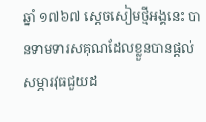ឆ្នាំ ១៧៦៧ ស្ដេចសៀមថ្មីអង្គនេះ បានទាមទារសគុណដែលខ្លួនបានផ្ដល់សម្ភារវុធជួយដ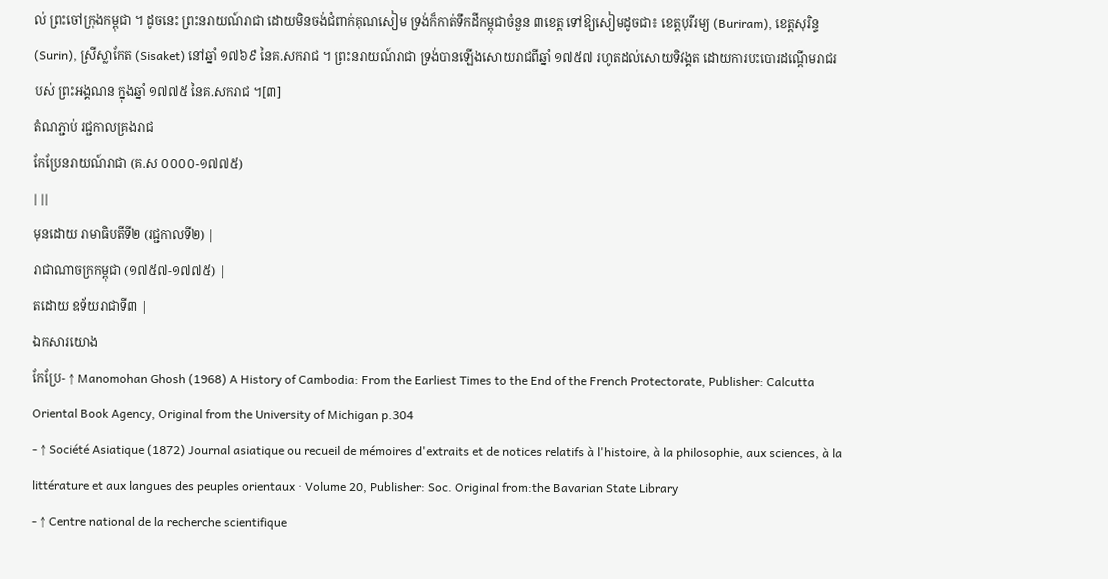ល់ ព្រះចៅក្រុងកម្ពុជា ។ ដូចនេះ ព្រះនរាយណ៍រាជា ដោយមិនចង់ជំពាក់គុណសៀម ទ្រង់ក៏កាត់ទឹកដីកម្ពុជាចំនួន ៣ខេត្ត ទៅឱ្យសៀមដូចជា៖ ខេត្តបុរីរម្យ (Buriram), ខេត្តសុរិន្ទ (Surin), ស្រីស្លាកែត (Sisaket) នៅឆ្នាំ ១៧៦៩ នៃគ.សករាជ ។ ព្រះនរាយណ៍រាជា ទ្រង់បានឡើងសោយរាជពីឆ្នាំ ១៧៥៧ រហូតដល់សោយទិវង្គត ដោយការបះបោរដណ្ដើមរាជរបស់ ព្រះអង្គណន ក្នុងឆ្នាំ ១៧៧៥ នៃគ.សករាជ ។[៣]
តំណភ្ជាប់ រជ្ជកាលគ្រងរាជ
កែប្រែនរាយណ៍រាជា (គ.ស ០០០០-១៧៧៥)
| ||
មុនដោយ រាមាធិបតីទី២ (រជ្ជកាលទី២) |
រាជាណាចក្រកម្ពុជា (១៧៥៧-១៧៧៥) |
តដោយ ឧទ័យរាជាទី៣ |
ឯកសារយោង
កែប្រែ- ↑ Manomohan Ghosh (1968) A History of Cambodia: From the Earliest Times to the End of the French Protectorate, Publisher: Calcutta Oriental Book Agency, Original from the University of Michigan p.304
- ↑ Société Asiatique (1872) Journal asiatique ou recueil de mémoires d'extraits et de notices relatifs à l'histoire, à la philosophie, aux sciences, à la littérature et aux langues des peuples orientaux · Volume 20, Publisher: Soc. Original from:the Bavarian State Library
- ↑ Centre national de la recherche scientifique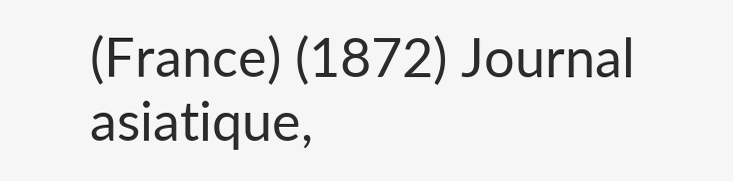(France) (1872) Journal asiatique,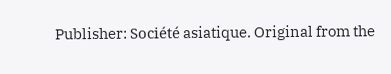Publisher: Société asiatique. Original from the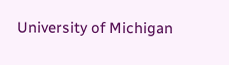University of Michigan